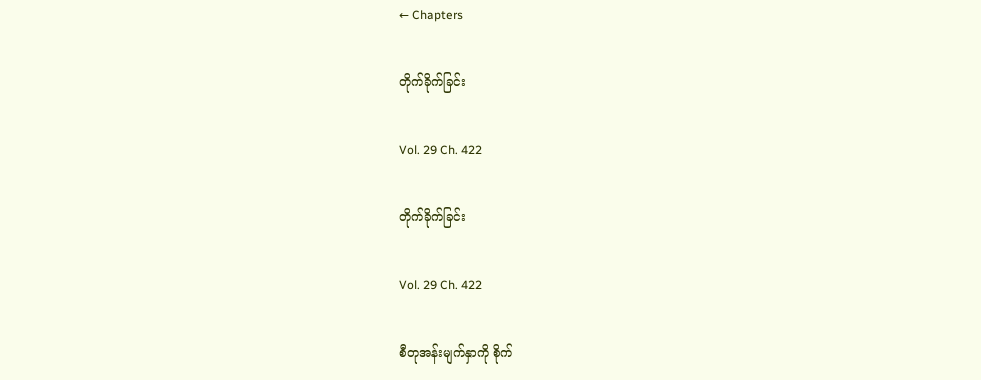← Chapters

တိုက်ခိုက်ခြင်း

Vol. 29 Ch. 422

တိုက်ခိုက်ခြင်း

Vol. 29 Ch. 422

စီတုအန်းမျက်နှာကို စိုက်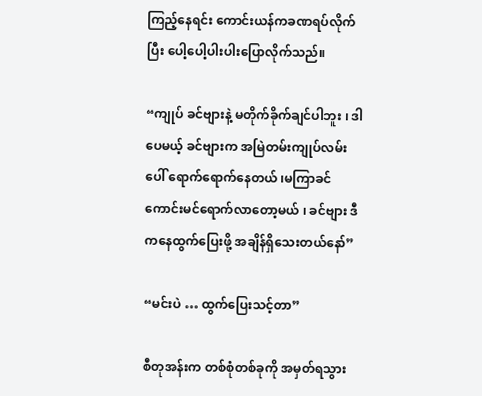ကြည့်နေရင်း ကောင်းယန်ကခဏရပ်လိုက်ပြီး ပေါ့ပေါ့ပါးပါးပြောလိုက်သည်။

“ကျုပ် ခင်ဗျားနဲ့ မတိုက်ခိုက်ချင်ပါဘူး ၊ ဒါပေမယ့် ခင်ဗျားက အမြဲတမ်းကျုပ်လမ်းပေါ် ရောက်ရောက်နေတယ် ၊မကြာခင် ကောင်းမင်ရောက်လာတော့မယ် ၊ ခင်ဗျား ဒီကနေထွက်ပြေးဖို့ အချိန်ရှိသေးတယ်နော်”

“မင်းပဲ … ထွက်ပြေးသင့်တာ”

စီတုအန်းက တစ်စုံတစ်ခုကို အမှတ်ရသွား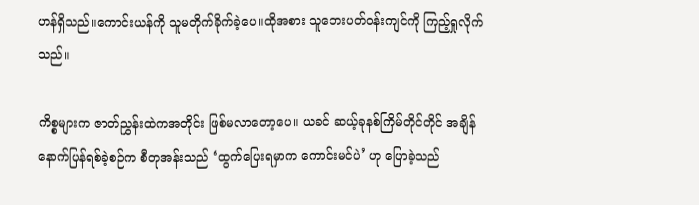ဟန်ရှိသည်။ကောင်းယန်ကို သူမတိုက်ခိုက်ခဲ့ပေ။ထိုအစား သူဘေးပတ်ဝန်းကျင်ကို ကြည့်ရှုလိုက်သည်။

ကိစ္စများက ဇာတ်ညွှန်းထဲကအတိုင်း ဖြစ်မလာတော့ပေ။ ယခင် ဆယ့်ခုနစ်ကြိမ်တိုင်တိုင် အချိန်နောက်ပြန်ရစ်ခဲ့စဉ်က စီတုအန်းသည် ‘ထွက်ပြေးရမှာက ကောင်းမင်ပဲ’ ဟု ပြောခဲ့သည်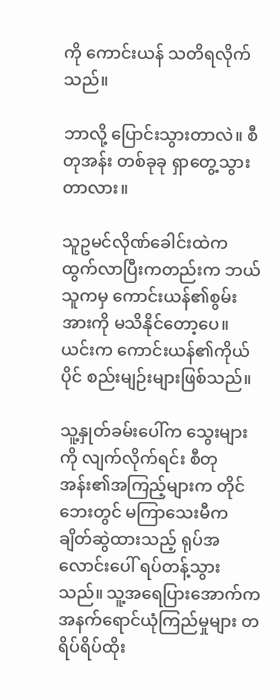ကို ကောင်းယန် သတိရလိုက်သည်။

ဘာလို့ ပြောင်းသွားတာလဲ။ စီတုအန်း တစ်ခုခု ရှာတွေ့သွားတာလား။

သူဥမင်လိုဏ်ခေါင်းထဲက ထွက်လာပြီးကတည်းက ဘယ်သူကမှ ကောင်းယန်၏စွမ်းအားကို မသိနိုင်တော့ပေ။ ယင်းက ကောင်းယန်၏ကိုယ်ပိုင် စည်းမျဉ်းများဖြစ်သည်။

သူ့နှုတ်ခမ်းပေါ်က သွေးများကို လျက်လိုက်ရင်း စီတုအန်း၏အကြည့်များက တိုင်ဘေးတွင် မကြာသေးမီက ချိတ်ဆွဲထားသည့် ရုပ်အလောင်းပေါ် ရပ်တန့်သွားသည်။ သူ့အရေပြားအောက်က အနက်ရောင်ယုံကြည်မှုများ တရိပ်ရိပ်ထိုး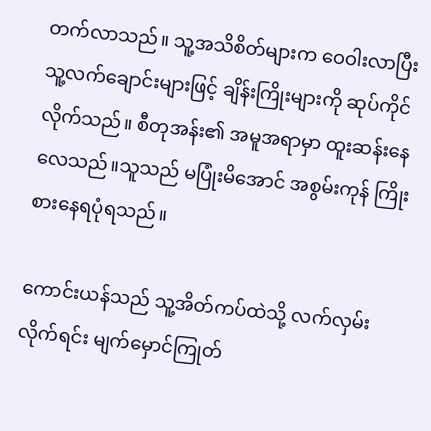တက်လာသည်။ သူ့အသိစိတ်များက ဝေဝါးလာပြီး သူ့လက်ချောင်းများဖြင့် ချိန်းကြိုးများကို ဆုပ်ကိုင်လိုက်သည်။ စီတုအန်း၏ အမူအရာမှာ ထူးဆန်းနေလေသည်။သူသည် မပြုံးမိအောင် အစွမ်းကုန် ကြိုးစားနေရပုံရသည်။

ကောင်းယန်သည် သူ့အိတ်ကပ်ထဲသို့ လက်လှမ်းလိုက်ရင်း မျက်မှောင်ကြုတ်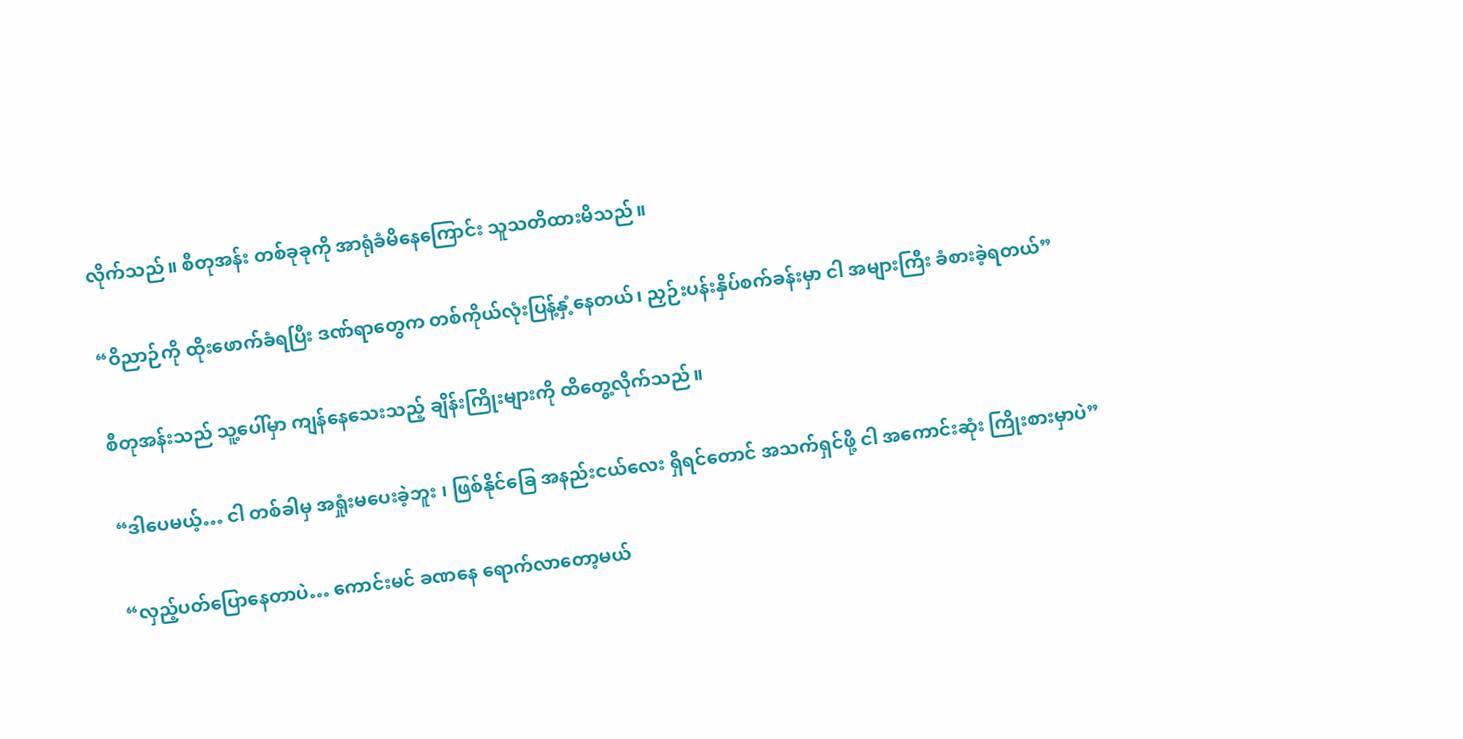လိုက်သည်။ စီတုအန်း တစ်ခုခုကို အာရုံခံမိနေကြောင်း သူသတိထားမိသည်။

“ဝိညာဉ်ကို ထိုးဖောက်ခံရပြီး ဒဏ်ရာတွေက တစ်ကိုယ်လုံးပြန့်နှံ့နေတယ်၊ ညှဉ်းပန်းနှိပ်စက်ခန်းမှာ ငါ အများကြီး ခံစားခဲ့ရတယ်”

စီတုအန်းသည် သူ့ပေါ်မှာ ကျန်နေသေးသည့် ချိန်းကြိုးများကို ထိတွေ့လိုက်သည်။

“ဒါပေမယ့်… ငါ တစ်ခါမှ အရှုံးမပေးခဲ့ဘူး ၊ ဖြစ်နိုင်ခြေ အနည်းငယ်လေး ရှိရင်တောင် အသက်ရှင်ဖို့ ငါ အကောင်းဆုံး ကြိုးစားမှာပဲ”

“လှည့်ပတ်ပြောနေတာပဲ… ကောင်းမင် ခဏနေ ရောက်လာတော့မယ်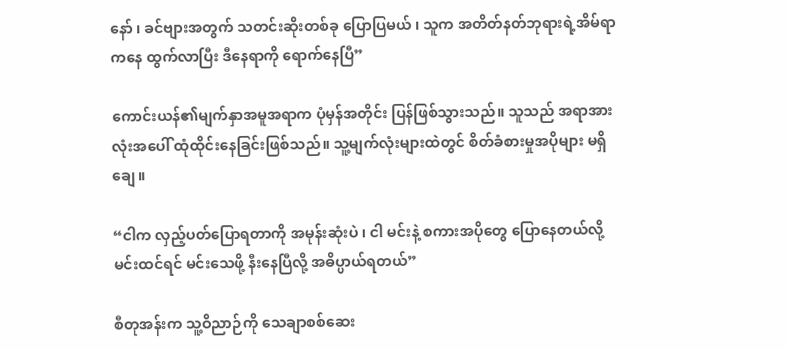နော် ၊ ခင်ဗျားအတွက် သတင်းဆိုးတစ်ခု ပြောပြမယ် ၊ သူက အတိတ်နတ်ဘုရားရဲ့အိမ်ရာကနေ ထွက်လာပြီး ဒီနေရာကို ရောက်နေပြီ”

ကောင်းယန်၏မျက်နှာအမူအရာက ပုံမှန်အတိုင်း ပြန်ဖြစ်သွားသည်။ သူသည် အရာအားလုံးအပေါ် ထုံထိုင်းနေခြင်းဖြစ်သည်။ သူ့မျက်လုံးများထဲတွင် စိတ်ခံစားမှုအပိုများ မရှိချေ။

“ငါက လှည့်ပတ်ပြောရတာကို အမုန်းဆုံးပဲ ၊ ငါ မင်းနဲ့ စကားအပိုတွေ ပြောနေတယ်လို့ မင်းထင်ရင် မင်းသေဖို့ နီးနေပြီလို့ အဓိပ္ပာယ်ရတယ်”

စီတုအန်းက သူ့ဝိညာဉ်ကို သေချာစစ်ဆေး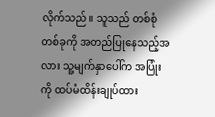လိုက်သည်။ သူသည် တစ်စုံတစ်ခုကို အတည်ပြုနေသည့်အလား သူ့မျက်နှာပေါ်က အပြုံးကို ထပ်မံထိန်းချုပ်ထား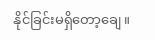နိုင်ခြင်းမရှိတော့ချေ။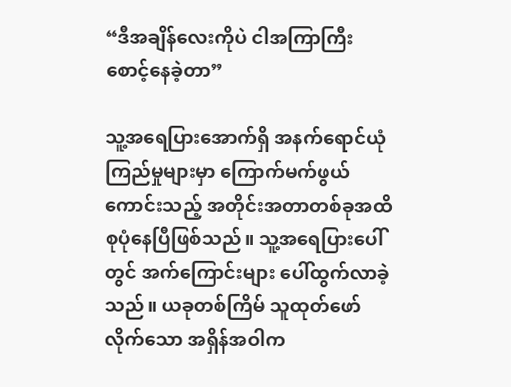“ဒီအချိန်လေးကိုပဲ ငါအကြာကြီး စောင့်နေခဲ့တာ”

သူ့အရေပြားအောက်ရှိ အနက်ရောင်ယုံကြည်မှုများမှာ ကြောက်မက်ဖွယ်ကောင်းသည့် အတိုင်းအတာတစ်ခုအထိ စုပုံနေပြီဖြစ်သည်။ သူ့အရေပြားပေါ်တွင် အက်ကြောင်းများ ပေါ်ထွက်လာခဲ့သည်။ ယခုတစ်ကြိမ် သူထုတ်ဖော်လိုက်သော အရှိန်အဝါက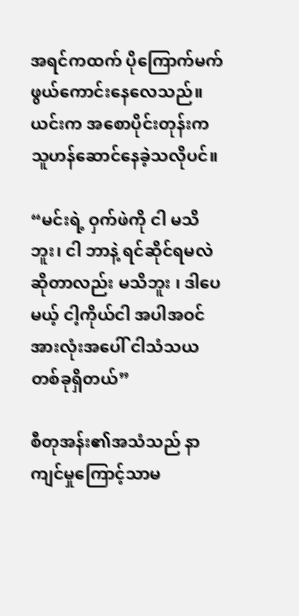အရင်ကထက် ပိုကြောက်မက်ဖွယ်ကောင်းနေလေသည်။ယင်းက အစောပိုင်းတုန်းက သူဟန်ဆောင်နေခဲ့သလိုပင်။

“မင်းရဲ့ ဝှက်ဖဲကို ငါ မသိဘူး၊ ငါ ဘာနဲ့ ရင်ဆိုင်ရမလဲဆိုတာလည်း မသိဘူး ၊ ဒါပေမယ့် ငါ့ကိုယ်ငါ အပါအဝင် အားလုံးအပေါ် ငါသံသယတစ်ခုရှိတယ်”

စီတုအန်း၏အသံသည် နာကျင်မှုကြောင့်သာမ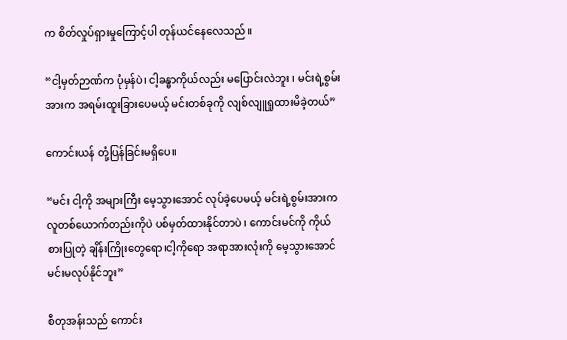က စိတ်လှုပ်ရှားမှုကြောင့်ပါ တုန်ယင်နေလေသည်။

“ငါ့မှတ်ဉာဏ်က ပုံမှန်ပဲ၊ ငါ့ခန္ဓာကိုယ်လည်း မပြောင်းလဲဘူး ၊ မင်းရဲ့စွမ်းအားက အရမ်းထူးခြားပေမယ့် မင်းတစ်ခုကို လျစ်လျူရှုထားမိခဲ့တယ်”

ကောင်းယန် တုံ့ပြန်ခြင်းမရှိပေ။

“မင်း ငါ့ကို အများကြီး မေ့သွားအောင် လုပ်ခဲ့ပေမယ့် မင်းရဲ့စွမ်းအားက လူတစ်ယောက်တည်းကိုပဲ ပစ်မှတ်ထားနိုင်တာပဲ ၊ ကောင်းမင်ကို ကိုယ်စားပြုတဲ့ ချိန်းကြိုးတွေရော၊ငါ့ကိုရော အရာအားလုံးကို မေ့သွားအောင် မင်းမလုပ်နိုင်ဘူး”

စီတုအန်းသည် ကောင်း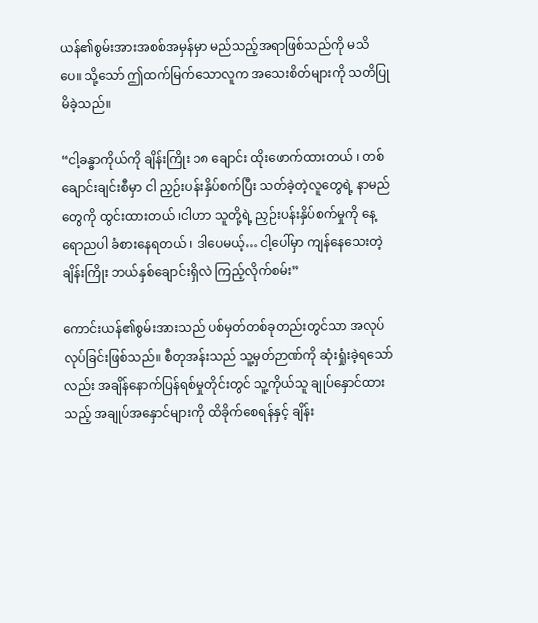ယန်၏စွမ်းအားအစစ်အမှန်မှာ မည်သည့်အရာဖြစ်သည်ကို မသိပေ။ သို့သော် ဤထက်မြက်သောလူက အသေးစိတ်များကို သတိပြုမိခဲ့သည်။

“ငါ့ခန္ဓာကိုယ်ကို ချိန်းကြိုး ၁၈ ချောင်း ထိုးဖောက်ထားတယ် ၊ တစ်ချောင်းချင်းစီမှာ ငါ ညှဉ်းပန်းနှိပ်စက်ပြီး သတ်ခဲ့တဲ့လူတွေရဲ့ နာမည်တွေကို ထွင်းထားတယ် ၊ငါဟာ သူတို့ရဲ့ ညှဉ်းပန်းနှိပ်စက်မှုကို နေ့ရောညပါ ခံစားနေရတယ် ၊ ဒါပေမယ့်… ငါ့ပေါ်မှာ ကျန်နေသေးတဲ့ ချိန်းကြိုး ဘယ်နှစ်ချောင်းရှိလဲ ကြည့်လိုက်စမ်း”

ကောင်းယန်၏စွမ်းအားသည် ပစ်မှတ်တစ်ခုတည်းတွင်သာ အလုပ်လုပ်ခြင်းဖြစ်သည်။ စီတုအန်းသည် သူ့မှတ်ဉာဏ်ကို ဆုံးရှုံးခဲ့ရသော်လည်း အချိန်နောက်ပြန်ရစ်မှုတိုင်းတွင် သူ့ကိုယ်သူ ချုပ်နှောင်ထားသည့် အချုပ်အနှောင်များကို ထိခိုက်စေရန်နှင့် ချိန်း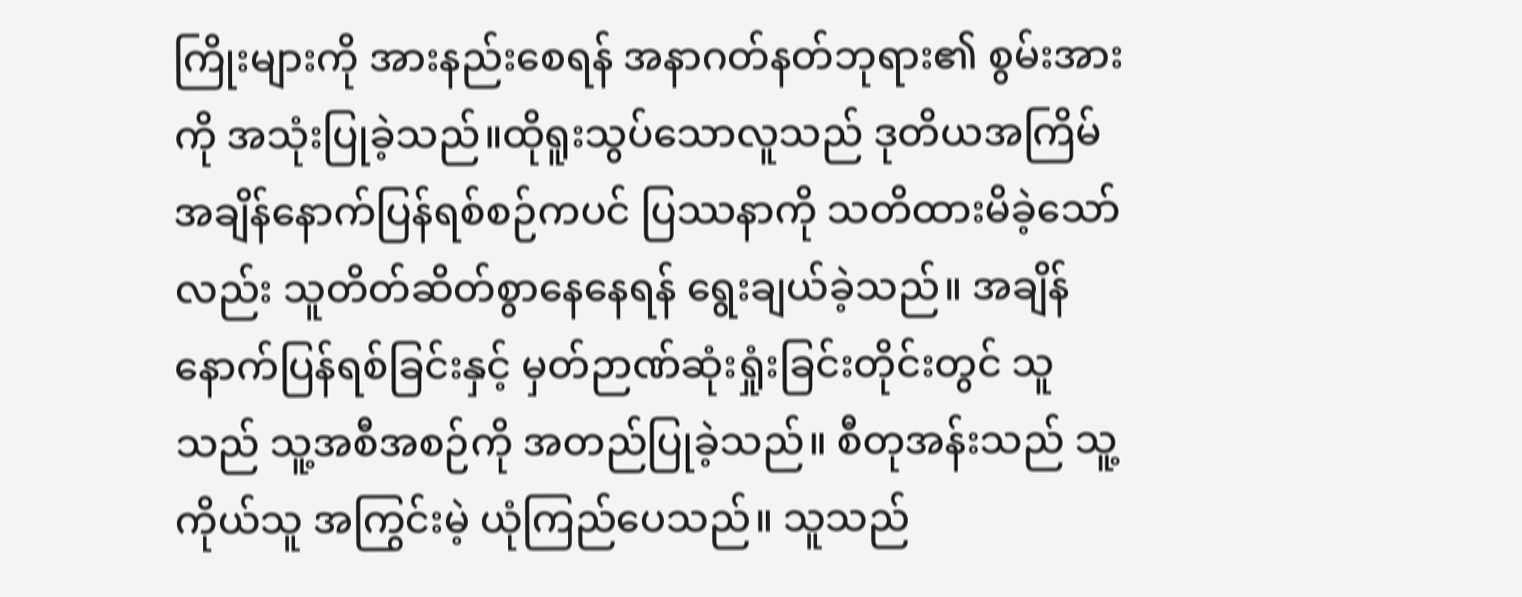ကြိုးများကို အားနည်းစေရန် အနာဂတ်နတ်ဘုရား၏ စွမ်းအားကို အသုံးပြုခဲ့သည်။ထိုရူးသွပ်‌သောလူသည် ဒုတိယအကြိမ် အချိန်နောက်ပြန်ရစ်စဉ်ကပင် ပြဿနာကို သတိထားမိခဲ့သော်လည်း သူတိတ်ဆိတ်စွာနေနေရန် ရွေးချယ်ခဲ့သည်။ အချိန်နောက်ပြန်ရစ်ခြင်းနှင့် မှတ်ဉာဏ်ဆုံးရှုံးခြင်းတိုင်းတွင် သူသည် သူ့အစီအစဉ်ကို အတည်ပြုခဲ့သည်။ စီတုအန်းသည် သူ့ကိုယ်သူ အကြွင်းမဲ့ ယုံကြည်ပေသည်။ သူသည်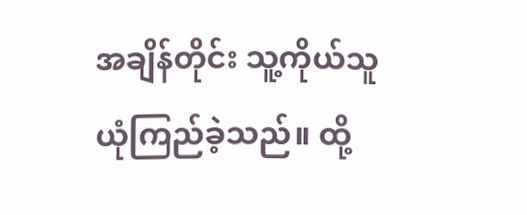အချိန်တိုင်း သူ့ကိုယ်သူ ယုံကြည်ခဲ့သည်။ ထို့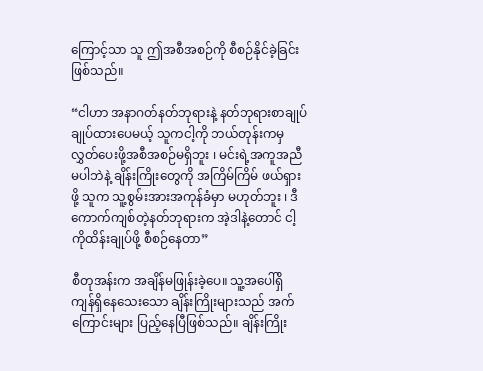ကြောင့်သာ သူ ဤအစီအစဉ်ကို စီစဉ်နိုင်ခဲ့ခြင်းဖြစ်သည်။

“ငါဟာ အနာဂတ်နတ်ဘုရားနဲ့ နတ်ဘုရားစာချုပ် ချုပ်ထားပေမယ့် သူကငါ့ကို ဘယ်တုန်းကမှ လွှတ်ပေးဖို့အစီအစဉ်မရှိဘူး ၊ မင်းရဲ့အကူအညီမပါဘဲနဲ့ ချိန်းကြိုးတွေကို အကြိမ်ကြိမ် ဖယ်ရှားဖို့ သူက သူ့စွမ်းအားအကုန်ခံမှာ မဟုတ်ဘူး ၊ ဒီကောက်ကျစ်တဲ့နတ်ဘုရားက အဲ့ဒါနဲ့တောင် ငါ့ကိုထိန်းချုပ်ဖို့ စီစဉ်နေတာ”

စီတုအန်းက အချိန်မဖြုန်းခဲ့ပေ။ သူ့အပေါ်ရှိ ကျန်ရှိနေသေးသော ချိန်းကြိုးများသည် အက်ကြောင်းများ ပြည့်နေပြီဖြစ်သည်။ ချိန်းကြိုး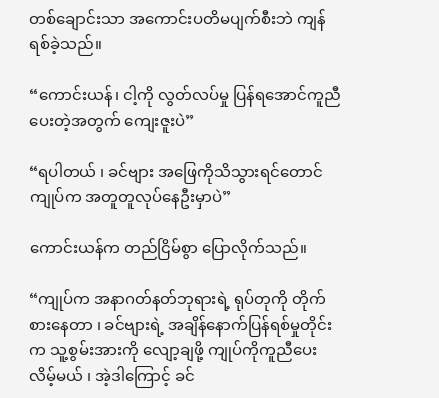တစ်ချောင်းသာ အကောင်းပတိမပျက်စီးဘဲ ကျန်ရစ်ခဲ့သည်။

“ကောင်းယန်၊ ငါ့ကို လွတ်လပ်မှု ပြန်ရအောင်ကူညီပေးတဲ့အတွက် ကျေးဇူးပဲ”

“ရပါတယ် ၊ ခင်ဗျား အဖြေကိုသိသွားရင်တောင် ကျုပ်က အတူတူလုပ်နေဦးမှာပဲ”

ကောင်းယန်က တည်ငြိမ်စွာ ပြောလိုက်သည်။

“ကျုပ်က အနာဂတ်နတ်ဘုရားရဲ့ ရုပ်တုကို တိုက်စားနေတာ ၊ ခင်ဗျားရဲ့ အချိန်နောက်ပြန်ရစ်မှုတိုင်းက သူ့စွမ်းအားကို လျော့ချဖို့ ကျုပ်ကိုကူညီပေးလိမ့်မယ် ၊ အဲ့ဒါကြောင့် ခင်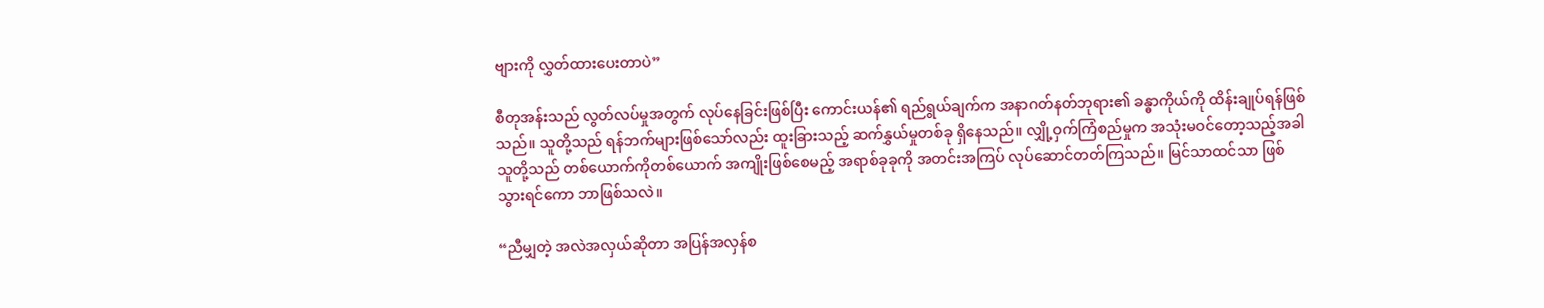ဗျားကို လွှတ်ထားပေးတာပဲ”

စီတုအန်းသည် လွတ်လပ်မှုအတွက် လုပ်နေခြင်းဖြစ်ပြီး ကောင်းယန်၏ ရည်ရွယ်ချက်က အနာဂတ်နတ်ဘုရား၏ ခန္ဓာကိုယ်ကို ထိန်းချုပ်ရန်ဖြစ်သည်။ သူတို့သည် ရန်ဘက်များဖြစ်သော်လည်း ထူးခြားသည့် ဆက်နွှယ်မှုတစ်ခု ရှိနေသည်။ လျှို့ဝှက်ကြံစည်မှုက အသုံးမဝင်တော့သည့်အခါ သူတို့သည် တစ်ယောက်ကိုတစ်ယောက် အကျိုးဖြစ်စေမည့် အရာစ်ခုခုကို အတင်းအကြပ် လုပ်ဆောင်တတ်ကြသည်။ မြင်သာထင်သာ ဖြစ်သွားရင်ကော ဘာဖြစ်သလဲ။

“ညီမျှတဲ့ အလဲအလှယ်ဆိုတာ အပြန်အလှန်စ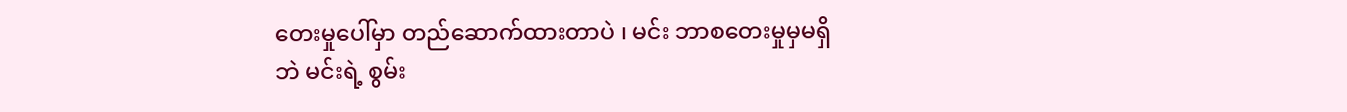တေးမှုပေါ်မှာ တည်ဆောက်ထားတာပဲ ၊ မင်း ဘာစတေးမှုမှမရှိဘဲ မင်းရဲ့ စွမ်း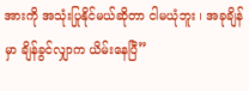အားကို အသုံးပြုနိုင်မယ်ဆိုတာ ငါမယုံဘူး ၊ အခုချိန်မှာ ချိန်ခွင်လျှာက ယိမ်းနေပြီ”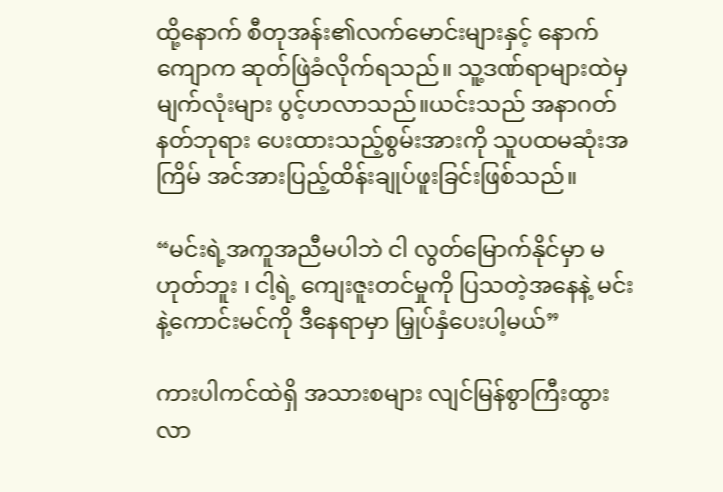ထို့နောက် စီတုအန်း၏လက်မောင်းများနှင့် နောက်ကျောက ဆုတ်ဖြဲခံလိုက်ရသည်။ သူ့ဒဏ်ရာများထဲမှ မျက်လုံးများ ပွင့်ဟလာသည်။ယင်းသည် အနာဂတ်နတ်ဘုရား ပေးထားသည့်စွမ်းအားကို သူပထမဆုံးအကြိမ် အင်အားပြည့်ထိန်းချုပ်ဖူးခြင်းဖြစ်သည်။

“မင်းရဲ့အကူအညီမပါဘဲ ငါ လွတ်မြောက်နိုင်မှာ မဟုတ်ဘူး ၊ ငါ့ရဲ့ ကျေးဇူးတင်မှုကို ပြသတဲ့အနေနဲ့ မင်းနဲ့ကောင်းမင်ကို ဒီနေရာမှာ မြှုပ်နှံပေးပါ့မယ်”

ကားပါကင်ထဲရှိ အသားစများ လျင်မြန်စွာကြီးထွားလာ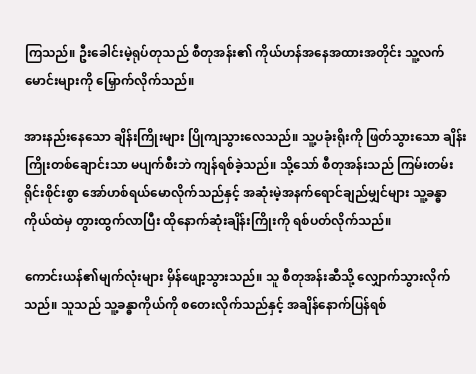ကြသည်။ ဦးခေါင်းမဲ့ရုပ်တုသည် စီတုအန်း၏ ကိုယ်ဟန်အနေအထားအတိုင်း သူ့လက်မောင်းများကို မြှောက်လိုက်သည်။

အားနည်းနေသော ချိန်းကြိုးများ ပြိုကျသွားလေသည်။ သူ့ပခုံးရိုးကို ဖြတ်သွားသော ချိန်းကြိုးတစ်ချောင်းသာ မပျက်စီးဘဲ ကျန်ရစ်ခဲ့သည်။ သို့သော် စီတုအန်းသည် ကြမ်းတမ်းရိုင်းစိုင်းစွာ အော်ဟစ်ရယ်မောလိုက်သည်နှင့် အဆုံးမဲ့အနက်ရောင်ချည်မျှင်များ သူ့ခန္ဓာကိုယ်ထဲမှ တွားထွက်လာပြီး ထိုနောက်ဆုံးချိန်းကြိုးကို ရစ်ပတ်လိုက်သည်။

ကောင်းယန်၏မျက်လုံးများ မှိန်ဖျော့သွားသည်။ သူ စီတုအန်းဆီသို့ လျှောက်သွားလိုက်သည်။ သူသည် သူ့ခန္ဓာကိုယ်ကို စတေးလိုက်သည်နှင့် အချိန်နောက်ပြန်ရစ်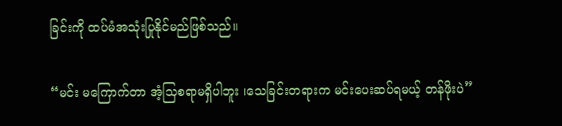ခြင်းကို ထပ်မံအသုံးပြုနိုင်မည်ဖြစ်သည်။

“မင်း မကြောက်တာ အံ့သြစရာမရှိပါဘူး ၊သေခြင်းတရားက မင်းပေးဆပ်ရမယ့် တန်ဖိုးပဲ”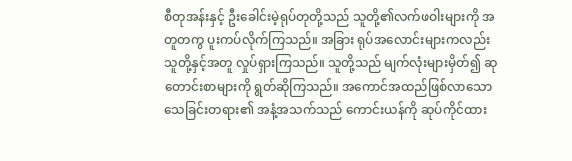စီတုအန်းနှင့် ဦးခေါင်းမဲ့ရုပ်တုတို့သည် သူတို့၏လက်ဖဝါးများကို အတူတကွ ပူးကပ်လိုက်ကြသည်။ အခြား ရုပ်အလောင်းများကလည်း သူတို့နှင့်အတူ လှုပ်ရှားကြသည်။ သူတို့သည် မျက်လုံးများမှိတ်၍ ဆုတောင်းစာများကို ရွတ်ဆိုကြသည်။ အကောင်အထည်ဖြစ်လာသော သေခြင်းတရား၏ အနံ့အသက်သည် ကောင်းယန်ကို ဆုပ်ကိုင်ထား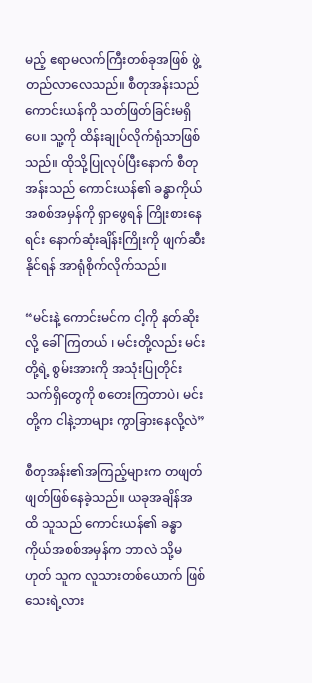မည့် ဧရာမလက်ကြီးတစ်ခုအဖြစ် ဖွဲ့တည်လာလေသည်။ စီတုအန်းသည် ကောင်းယန်ကို သတ်ဖြတ်ခြင်းမရှိပေ။ သူ့ကို ထိန်းချုပ်လိုက်ရုံသာဖြစ်သည်။ ထိုသို့ပြုလုပ်ပြီးနောက် စီတုအန်းသည် ကောင်းယန်၏ ခန္ဓာကိုယ်အစစ်အမှန်ကို ရှာဖွေရန် ကြိုးစားနေရင်း နောက်ဆုံးချိန်းကြိုးကို ဖျက်ဆီးနိုင်ရန် အာရုံစိုက်လိုက်သည်။

“မင်းနဲ့ ကောင်းမင်က ငါ့ကို နတ်ဆိုးလို့ ခေါ်ကြတယ် ၊ မင်းတို့လည်း မင်းတို့ရဲ့ စွမ်းအားကို အသုံးပြုတိုင်း သက်ရှိတွေကို စတေးကြတာပဲ၊ မင်းတို့က ငါနဲ့ဘာများ ကွာခြားနေလို့လဲ”

စီတုအန်း၏အကြည့်များက တဖျတ်ဖျတ်ဖြစ်နေခဲ့သည်။ ယခုအချိန်အထိ သူသည် ကောင်းယန်၏ ခန္ဓာကိုယ်အစစ်အမှန်က ဘာလဲ သို့မဟုတ် သူက လူသားတစ်ယောက် ဖြစ်သေးရဲ့လား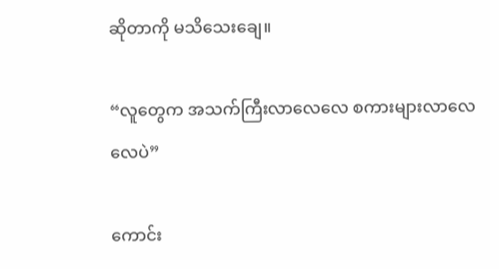ဆိုတာကို မသိသေးချေ။

“လူတွေက အသက်ကြီးလာလေလေ စကားများလာလေလေပဲ”

ကောင်း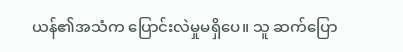ယန်၏အသံက ပြောင်းလဲမှုမရှိပေ။ သူ ဆက်ပြော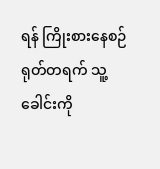ရန် ကြိုးစားနေစဉ် ရုတ်တရက် သူ့ခေါင်းကို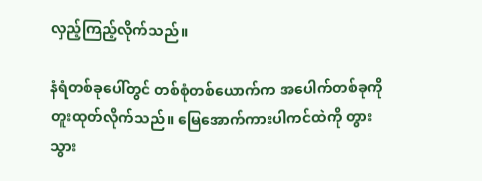လှည့်ကြည့်လိုက်သည်။

နံရံတစ်ခုပေါ်တွင် တစ်စုံတစ်ယောက်က အပေါက်တစ်ခုကို တူးထုတ်လိုက်သည်။ မြေအောက်ကားပါကင်ထဲကို တွားသွား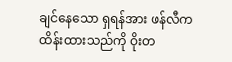ချင်နေသော ရှရန်အား ဖန်လီက ထိန်းထားသည်ကို ဝိုးတ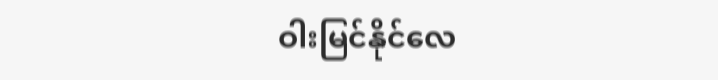ဝါးမြင်နိုင်လေ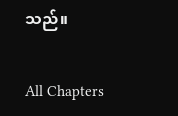သည်။

All Chapters